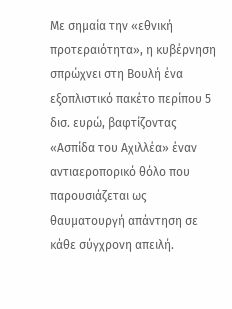Με σημαία την «εθνική προτεραιότητα», η κυβέρνηση σπρώχνει στη Βουλή ένα εξοπλιστικό πακέτο περίπου 5 δισ. ευρώ, βαφτίζοντας «Ασπίδα του Αχιλλέα» έναν αντιαεροπορικό θόλο που παρουσιάζεται ως θαυματουργή απάντηση σε κάθε σύγχρονη απειλή.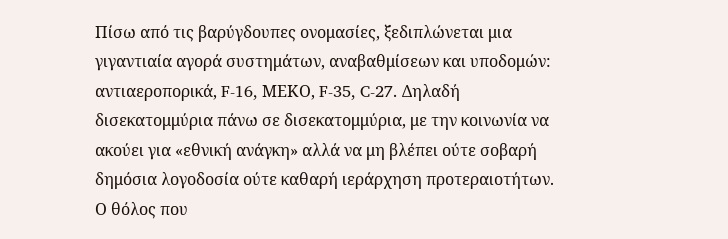Πίσω από τις βαρύγδουπες ονομασίες, ξεδιπλώνεται μια γιγαντιαία αγορά συστημάτων, αναβαθμίσεων και υποδομών: αντιαεροπορικά, F-16, ΜΕΚΟ, F-35, C-27. Δηλαδή δισεκατομμύρια πάνω σε δισεκατομμύρια, με την κοινωνία να ακούει για «εθνική ανάγκη» αλλά να μη βλέπει ούτε σοβαρή δημόσια λογοδοσία ούτε καθαρή ιεράρχηση προτεραιοτήτων.
Ο θόλος που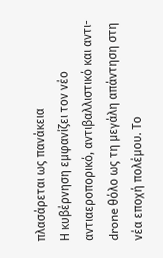πλασάρεται ως πανάκεια
Η κυβέρνηση εμφανίζει τον νέο αντιαεροπορικό, αντιβαλλιστικό και αντι-drone θόλο ως τη μεγάλη απάντηση στη νέα εποχή πολέμου. Το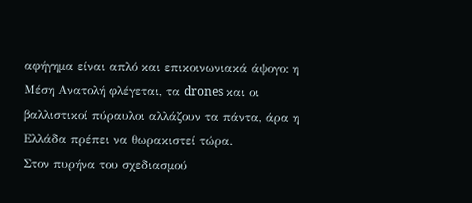αφήγημα είναι απλό και επικοινωνιακά άψογο: η Μέση Ανατολή φλέγεται, τα drones και οι βαλλιστικοί πύραυλοι αλλάζουν τα πάντα, άρα η Ελλάδα πρέπει να θωρακιστεί τώρα.
Στον πυρήνα του σχεδιασμού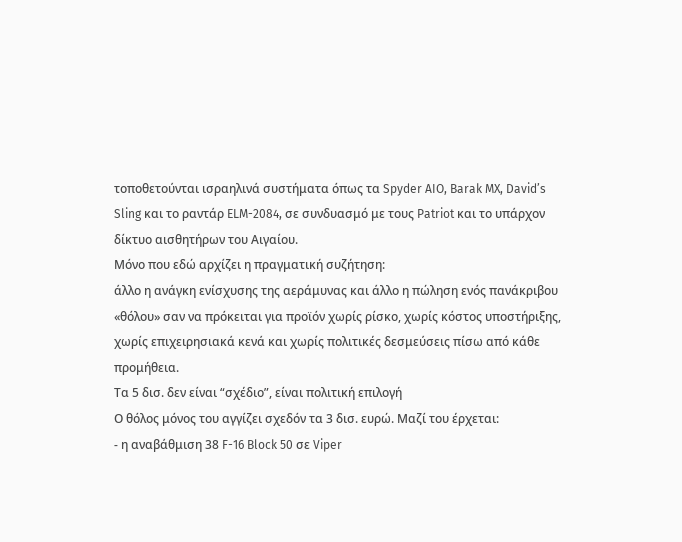τοποθετούνται ισραηλινά συστήματα όπως τα Spyder AIO, Barak MX, David’s Sling και το ραντάρ ELM-2084, σε συνδυασμό με τους Patriot και το υπάρχον δίκτυο αισθητήρων του Αιγαίου.
Μόνο που εδώ αρχίζει η πραγματική συζήτηση:
άλλο η ανάγκη ενίσχυσης της αεράμυνας και άλλο η πώληση ενός πανάκριβου «θόλου» σαν να πρόκειται για προϊόν χωρίς ρίσκο, χωρίς κόστος υποστήριξης, χωρίς επιχειρησιακά κενά και χωρίς πολιτικές δεσμεύσεις πίσω από κάθε προμήθεια.
Τα 5 δισ. δεν είναι “σχέδιο”, είναι πολιτική επιλογή
Ο θόλος μόνος του αγγίζει σχεδόν τα 3 δισ. ευρώ. Μαζί του έρχεται:
- η αναβάθμιση 38 F-16 Block 50 σε Viper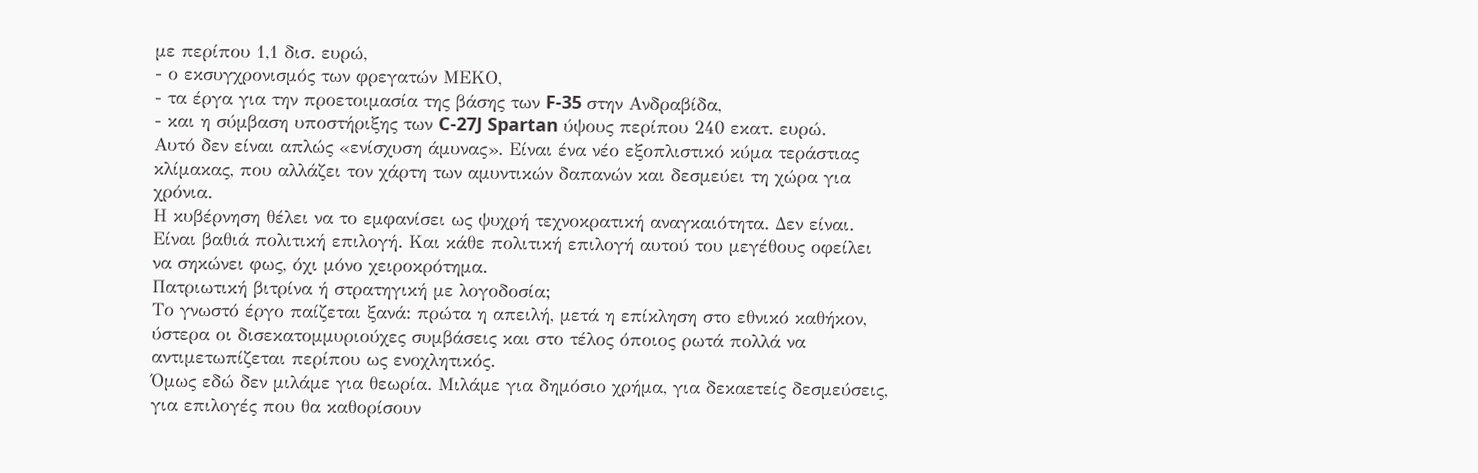με περίπου 1,1 δισ. ευρώ,
- ο εκσυγχρονισμός των φρεγατών ΜΕΚΟ,
- τα έργα για την προετοιμασία της βάσης των F-35 στην Ανδραβίδα,
- και η σύμβαση υποστήριξης των C-27J Spartan ύψους περίπου 240 εκατ. ευρώ.
Αυτό δεν είναι απλώς «ενίσχυση άμυνας». Είναι ένα νέο εξοπλιστικό κύμα τεράστιας κλίμακας, που αλλάζει τον χάρτη των αμυντικών δαπανών και δεσμεύει τη χώρα για χρόνια.
Η κυβέρνηση θέλει να το εμφανίσει ως ψυχρή τεχνοκρατική αναγκαιότητα. Δεν είναι. Είναι βαθιά πολιτική επιλογή. Και κάθε πολιτική επιλογή αυτού του μεγέθους οφείλει να σηκώνει φως, όχι μόνο χειροκρότημα.
Πατριωτική βιτρίνα ή στρατηγική με λογοδοσία;
Το γνωστό έργο παίζεται ξανά: πρώτα η απειλή, μετά η επίκληση στο εθνικό καθήκον, ύστερα οι δισεκατομμυριούχες συμβάσεις και στο τέλος όποιος ρωτά πολλά να αντιμετωπίζεται περίπου ως ενοχλητικός.
Όμως εδώ δεν μιλάμε για θεωρία. Μιλάμε για δημόσιο χρήμα, για δεκαετείς δεσμεύσεις, για επιλογές που θα καθορίσουν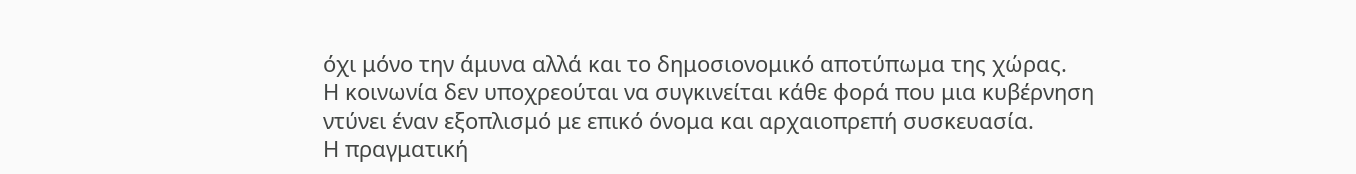όχι μόνο την άμυνα αλλά και το δημοσιονομικό αποτύπωμα της χώρας.
Η κοινωνία δεν υποχρεούται να συγκινείται κάθε φορά που μια κυβέρνηση ντύνει έναν εξοπλισμό με επικό όνομα και αρχαιοπρεπή συσκευασία.
Η πραγματική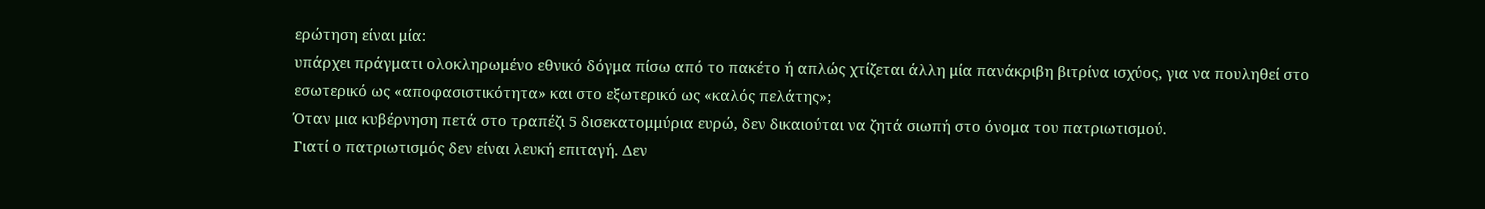ερώτηση είναι μία:
υπάρχει πράγματι ολοκληρωμένο εθνικό δόγμα πίσω από το πακέτο ή απλώς χτίζεται άλλη μία πανάκριβη βιτρίνα ισχύος, για να πουληθεί στο εσωτερικό ως «αποφασιστικότητα» και στο εξωτερικό ως «καλός πελάτης»;
Όταν μια κυβέρνηση πετά στο τραπέζι 5 δισεκατομμύρια ευρώ, δεν δικαιούται να ζητά σιωπή στο όνομα του πατριωτισμού.
Γιατί ο πατριωτισμός δεν είναι λευκή επιταγή. Δεν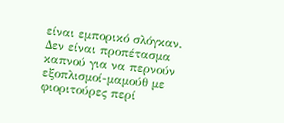είναι εμπορικό σλόγκαν. Δεν είναι προπέτασμα καπνού για να περνούν εξοπλισμοί-μαμούθ με φιοριτούρες περί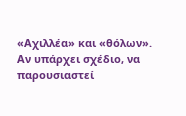«Αχιλλέα» και «θόλων».
Αν υπάρχει σχέδιο, να παρουσιαστεί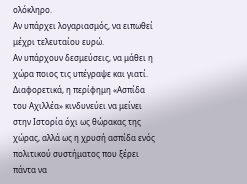ολόκληρο.
Αν υπάρχει λογαριασμός, να ειπωθεί μέχρι τελευταίου ευρώ.
Αν υπάρχουν δεσμεύσεις, να μάθει η χώρα ποιος τις υπέγραψε και γιατί.
Διαφορετικά, η περίφημη «Ασπίδα του Αχιλλέα» κινδυνεύει να μείνει στην Ιστορία όχι ως θώρακας της χώρας, αλλά ως η χρυσή ασπίδα ενός πολιτικού συστήματος που ξέρει πάντα να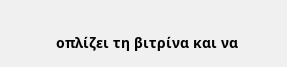οπλίζει τη βιτρίνα και να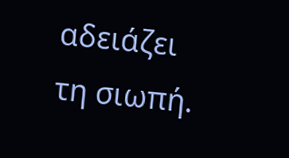αδειάζει τη σιωπή.